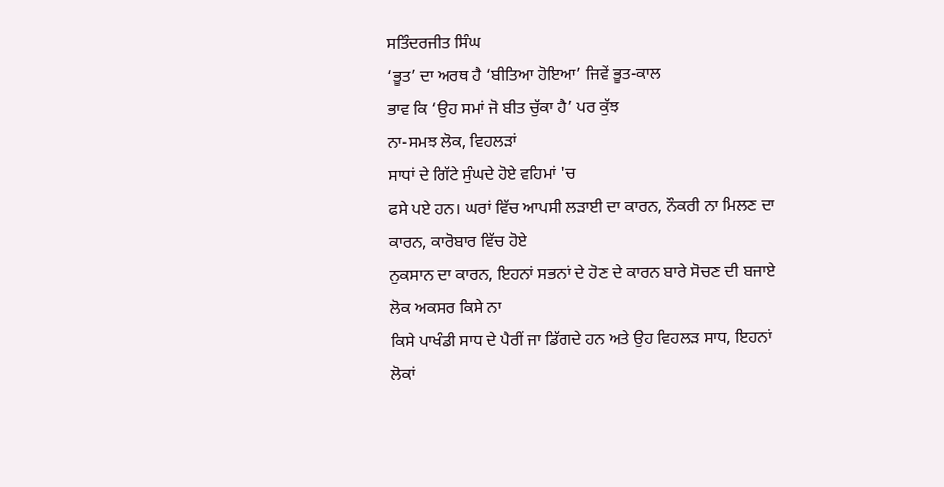ਸਤਿੰਦਰਜੀਤ ਸਿੰਘ
‘ਭੂਤ’ ਦਾ ਅਰਥ ਹੈ ‘ਬੀਤਿਆ ਹੋਇਆ’ ਜਿਵੇਂ ਭੂਤ-ਕਾਲ
ਭਾਵ ਕਿ ‘ਉਹ ਸਮਾਂ ਜੋ ਬੀਤ ਚੁੱਕਾ ਹੈ’ ਪਰ ਕੁੱਝ
ਨਾ-ਸਮਝ ਲੋਕ, ਵਿਹਲੜਾਂ
ਸਾਧਾਂ ਦੇ ਗਿੱਟੇ ਸੁੰਘਦੇ ਹੋਏ ਵਹਿਮਾਂ 'ਚ
ਫਸੇ ਪਏ ਹਨ। ਘਰਾਂ ਵਿੱਚ ਆਪਸੀ ਲੜਾਈ ਦਾ ਕਾਰਨ, ਨੌਕਰੀ ਨਾ ਮਿਲਣ ਦਾ ਕਾਰਨ, ਕਾਰੋਬਾਰ ਵਿੱਚ ਹੋਏ
ਨੁਕਸਾਨ ਦਾ ਕਾਰਨ, ਇਹਨਾਂ ਸਭਨਾਂ ਦੇ ਹੋਣ ਦੇ ਕਾਰਨ ਬਾਰੇ ਸੋਚਣ ਦੀ ਬਜਾਏ ਲੋਕ ਅਕਸਰ ਕਿਸੇ ਨਾ
ਕਿਸੇ ਪਾਖੰਡੀ ਸਾਧ ਦੇ ਪੈਰੀਂ ਜਾ ਡਿੱਗਦੇ ਹਨ ਅਤੇ ਉਹ ਵਿਹਲੜ ਸਾਧ, ਇਹਨਾਂ ਲੋਕਾਂ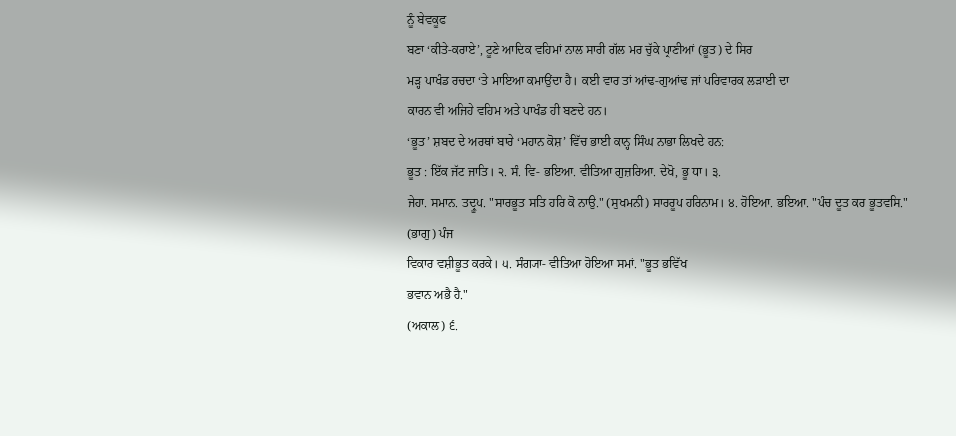ਨੂੰ ਬੇਵਕੂਫ
ਬਣਾ ‘ਕੀਤੇ-ਕਰਾਏ’, ਟੂਣੇ ਆਦਿਕ ਵਹਿਮਾਂ ਨਾਲ ਸਾਰੀ ਗੱਲ ਮਰ ਚੁੱਕੇ ਪ੍ਰਾਣੀਆਂ (ਭੂਤ) ਦੇ ਸਿਰ
ਮੜ੍ਹ ਪਾਖੰਡ ਰਚਦਾ ‘ਤੇ ਮਾਇਆ ਕਮਾਉਂਦਾ ਹੈ। ਕਈ ਵਾਰ ਤਾਂ ਆਂਢ-ਗੁਆਂਢ ਜਾਂ ਪਰਿਵਾਰਕ ਲੜਾਈ ਦਾ
ਕਾਰਨ ਵੀ ਅਜਿਹੇ ਵਹਿਮ ਅਤੇ ਪਾਖੰਡ ਹੀ ਬਣਦੇ ਹਨ।
‘ਭੂਤ’ ਸ਼ਬਦ ਦੇ ਅਰਥਾਂ ਬਾਰੇ ‘ਮਹਾਨ ਕੋਸ਼’ ਵਿੱਚ ਭਾਈ ਕਾਨ੍ਹ ਸਿੰਘ ਨਾਭਾ ਲਿਖਦੇ ਹਨ:
ਭੂਤ : ਇੱਕ ਜੱਟ ਜਾਤਿ। ੨. ਸੰ. ਵਿ- ਭਇਆ. ਵੀਤਿਆ ਗੁਜ਼ਰਿਆ. ਦੇਖੋ, ਭੂ ਧਾ। ੩.
ਜੇਹਾ. ਸਮਾਨ. ਤਦ੍ਰੂਪ. "ਸਾਰਭੂਤ ਸਤਿ ਹਰਿ ਕੋ ਨਾਉ." (ਸੁਖਮਨੀ) ਸਾਰਰੂਪ ਹਰਿਨਾਮ। ੪. ਹੋਇਆ. ਭਇਆ. "ਪੰਚ ਦੂਤ ਕਰ ਭੂਤਵਸਿ."
(ਭਾਗੁ) ਪੰਜ
ਵਿਕਾਰ ਵਸ਼ੀਭੂਤ ਕਰਕੇ। ੫. ਸੰਗ੍ਯਾ- ਵੀਤਿਆ ਹੋਇਆ ਸਮਾਂ. "ਭੂਤ ਭਵਿੱਖ
ਭਵਾਨ ਅਭੈ ਹੈ."
(ਅਕਾਲ) ੬.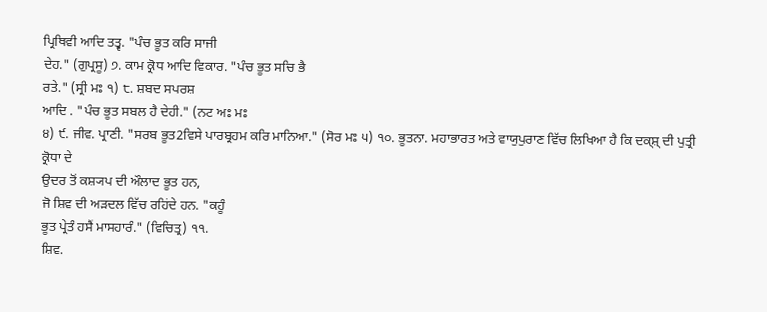ਪ੍ਰਿਥਿਵੀ ਆਦਿ ਤਤ੍ਵ. "ਪੰਚ ਭੂਤ ਕਰਿ ਸਾਜੀ
ਦੇਹ." (ਗੁਪ੍ਰਸੂ) ੭. ਕਾਮ ਕ੍ਰੋਧ ਆਦਿ ਵਿਕਾਰ. "ਪੰਚ ਭੂਤ ਸਚਿ ਭੈ
ਰਤੇ." (ਸ੍ਰੀ ਮਃ ੧) ੮. ਸ਼ਬਦ ਸਪਰਸ਼
ਆਦਿ . "ਪੰਚ ਭੂਤ ਸਬਲ ਹੈ ਦੇਹੀ." (ਨਟ ਅਃ ਮਃ
੪) ੯. ਜੀਵ. ਪ੍ਰਾਣੀ. "ਸਰਬ ਭੂਤ2ਵਿਸੇ ਪਾਰਬ੍ਰਹਮ ਕਰਿ ਮਾਨਿਆ." (ਸੋਰ ਮਃ ੫) ੧੦. ਭੂਤਨਾ. ਮਹਾਭਾਰਤ ਅਤੇ ਵਾਯੁਪੁਰਾਣ ਵਿੱਚ ਲਿਖਿਆ ਹੈ ਕਿ ਦਕ੍ਸ਼੍ ਦੀ ਪੁਤ੍ਰੀ ਕ੍ਰੋਧਾ ਦੇ
ਉਦਰ ਤੋਂ ਕਸ਼੍ਯਪ ਦੀ ਔਲਾਦ ਭੂਤ ਹਨ,
ਜੋ ਸ਼ਿਵ ਦੀ ਅੜਦਲ ਵਿੱਚ ਰਹਿਂਦੇ ਹਨ. "ਕਹੂੰ
ਭੂਤ ਪ੍ਰੇਤੰ ਹਸੈਂ ਮਾਸਹਾਰੰ." (ਵਿਚਿਤ੍ਰ) ੧੧.
ਸ਼ਿਵ.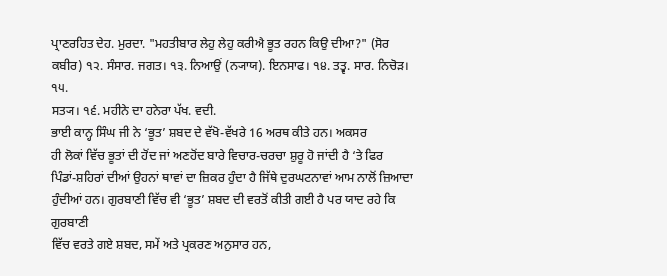ਪ੍ਰਾਣਰਹਿਤ ਦੇਹ. ਮੁਰਦਾ. "ਮਹਤੀਬਾਰ ਲੇਹੁ ਲੇਹੁ ਕਰੀਐ ਭੂਤ ਰਹਨ ਕਿਉ ਦੀਆ?" (ਸੋਰ
ਕਬੀਰ) ੧੨. ਸੰਸਾਰ. ਜਗਤ। ੧੩. ਨਿਆਉਂ (ਨ੍ਯਾਯ). ਇਨਸਾਫ। ੧੪. ਤਤ੍ਵ. ਸਾਰ. ਨਿਚੋੜ। ੧੫.
ਸਤ੍ਯ। ੧੬. ਮਹੀਨੇ ਦਾ ਹਨੇਰਾ ਪੱਖ. ਵਦੀ.
ਭਾਈ ਕਾਨ੍ਹ ਸਿੰਘ ਜੀ ਨੇ ‘ਭੂਤ’ ਸ਼ਬਦ ਦੇ ਵੱਖੋ-ਵੱਖਰੇ 16 ਅਰਥ ਕੀਤੇ ਹਨ। ਅਕਸਰ
ਹੀ ਲੋਕਾਂ ਵਿੱਚ ਭੂਤਾਂ ਦੀ ਹੋਂਦ ਜਾਂ ਅਣਹੋਂਦ ਬਾਰੇ ਵਿਚਾਰ-ਚਰਚਾ ਸ਼ੁਰੂ ਹੋ ਜਾਂਦੀ ਹੈ ‘ਤੇ ਫਿਰ
ਪਿੰਡਾਂ-ਸ਼ਹਿਰਾਂ ਦੀਆਂ ਉਹਨਾਂ ਥਾਵਾਂ ਦਾ ਜ਼ਿਕਰ ਹੁੰਦਾ ਹੈ ਜਿੱਥੇ ਦੁਰਘਟਨਾਵਾਂ ਆਮ ਨਾਲੋਂ ਜ਼ਿਆਦਾ
ਹੁੰਦੀਆਂ ਹਨ। ਗੁਰਬਾਣੀ ਵਿੱਚ ਵੀ ‘ਭੂਤ’ ਸ਼ਬਦ ਦੀ ਵਰਤੋਂ ਕੀਤੀ ਗਈ ਹੈ ਪਰ ਯਾਦ ਰਹੇ ਕਿ ਗੁਰਬਾਣੀ
ਵਿੱਚ ਵਰਤੇ ਗਏ ਸ਼ਬਦ, ਸਮੇਂ ਅਤੇ ਪ੍ਰਕਰਣ ਅਨੁਸਾਰ ਹਨ,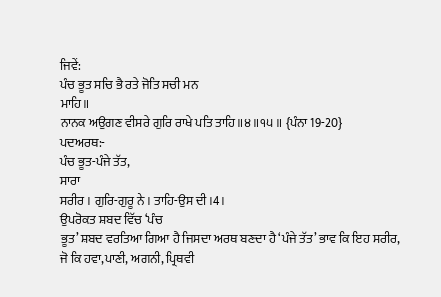ਜਿਵੇਂ:
ਪੰਚ ਭੂਤ ਸਚਿ ਭੈ ਰਤੇ ਜੋਤਿ ਸਚੀ ਮਨ
ਮਾਹਿ॥
ਨਾਨਕ ਅਉਗਣ ਵੀਸਰੇ ਗੁਰਿ ਰਾਖੇ ਪਤਿ ਤਾਹਿ॥੪॥੧੫॥ {ਪੰਨਾ 19-20}
ਪਦਅਰਥ:-
ਪੰਚ ਭੂਤ-ਪੰਜੇ ਤੱਤ,
ਸਾਰਾ
ਸਰੀਰ । ਗੁਰਿ-ਗੁਰੂ ਨੇ । ਤਾਹਿ-ਉਸ ਦੀ ।4।
ਉਪਰੋਕਤ ਸ਼ਬਦ ਵਿੱਚ ‘ਪੰਚ
ਭੂਤ’ ਸ਼ਬਦ ਵਰਤਿਆ ਗਿਆ ਹੈ ਜਿਸਦਾ ਅਰਥ ਬਣਦਾ ਹੈ ‘ਪੰਜੇ ਤੱਤ’ ਭਾਵ ਕਿ ਇਹ ਸਰੀਰ,
ਜੋ ਕਿ ਹਵਾ,ਪਾਣੀ, ਅਗਨੀ, ਪ੍ਰਿਥਵੀ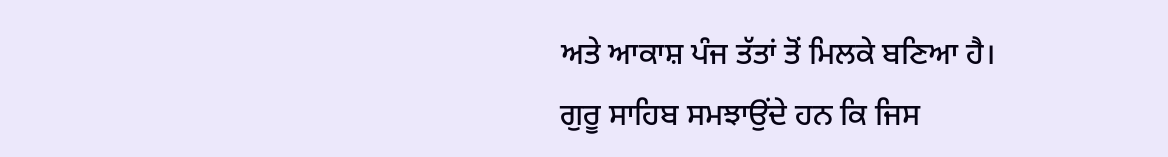ਅਤੇ ਆਕਾਸ਼ ਪੰਜ ਤੱਤਾਂ ਤੋਂ ਮਿਲਕੇ ਬਣਿਆ ਹੈ।
ਗੁਰੂ ਸਾਹਿਬ ਸਮਝਾਉਂਦੇ ਹਨ ਕਿ ਜਿਸ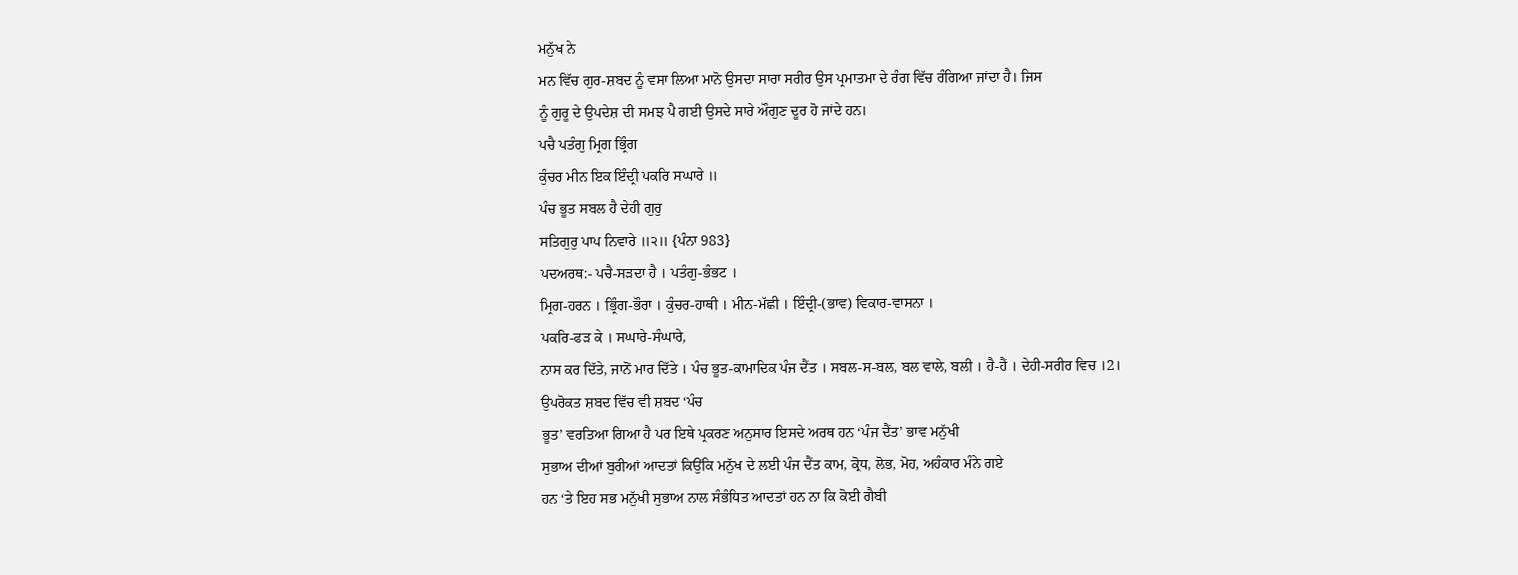ਮਨੁੱਖ ਨੇ
ਮਨ ਵਿੱਚ ਗੁਰ-ਸ਼ਬਦ ਨੂੰ ਵਸਾ ਲਿਆ ਮਾਨੋ ਉਸਦਾ ਸਾਰਾ ਸਰੀਰ ਉਸ ਪ੍ਰਮਾਤਮਾ ਦੇ ਰੰਗ ਵਿੱਚ ਰੰਗਿਆ ਜਾਂਦਾ ਹੈ। ਜਿਸ
ਨੂੰ ਗੁਰੂ ਦੇ ਉਪਦੇਸ਼ ਦੀ ਸਮਝ ਪੈ ਗਈ ਉਸਦੇ ਸਾਰੇ ਔਗੁਣ ਦੂਰ ਹੋ ਜਾਂਦੇ ਹਨ।
ਪਚੈ ਪਤੰਗੁ ਮ੍ਰਿਗ ਭ੍ਰਿੰਗ
ਕੁੰਚਰ ਮੀਨ ਇਕ ਇੰਦ੍ਰੀ ਪਕਰਿ ਸਘਾਰੇ ॥
ਪੰਚ ਭੂਤ ਸਬਲ ਹੈ ਦੇਹੀ ਗੁਰੁ
ਸਤਿਗੁਰੁ ਪਾਪ ਨਿਵਾਰੇ ॥੨॥ {ਪੰਨਾ 983}
ਪਦਅਰਥ:- ਪਚੈ-ਸੜਦਾ ਹੈ । ਪਤੰਗੁ-ਭੰਭਟ ।
ਮ੍ਰਿਗ-ਹਰਨ । ਭ੍ਰਿੰਗ-ਭੌਰਾ । ਕੁੰਚਰ-ਹਾਥੀ । ਮੀਨ-ਮੱਛੀ । ਇੰਦ੍ਰੀ-(ਭਾਵ) ਵਿਕਾਰ-ਵਾਸਨਾ ।
ਪਕਰਿ-ਫੜ ਕੇ । ਸਘਾਰੇ-ਸੰਘਾਰੇ,
ਨਾਸ ਕਰ ਦਿੱਤੇ, ਜਾਨੋਂ ਮਾਰ ਦਿੱਤੇ । ਪੰਚ ਭੂਤ-ਕਾਮਾਦਿਕ ਪੰਜ ਦੈਂਤ । ਸਬਲ-ਸ-ਬਲ, ਬਲ ਵਾਲੇ, ਬਲੀ । ਹੈ-ਹੈਂ । ਦੇਹੀ-ਸਰੀਰ ਵਿਚ ।2।
ਉਪਰੋਕਤ ਸ਼ਬਦ ਵਿੱਚ ਵੀ ਸ਼ਬਦ ‘ਪੰਚ
ਭੂਤ’ ਵਰਤਿਆ ਗਿਆ ਹੈ ਪਰ ਇਥੇ ਪ੍ਰਕਰਣ ਅਨੁਸਾਰ ਇਸਦੇ ਅਰਥ ਹਨ ‘ਪੰਜ ਦੈਂਤ’ ਭਾਵ ਮਨੁੱਖੀ
ਸੁਭਾਅ ਦੀਆਂ ਬੁਰੀਆਂ ਆਦਤਾਂ ਕਿਉਂਕਿ ਮਨੁੱਖ ਦੇ ਲਈ ਪੰਜ ਦੈਂਤ ਕਾਮ, ਕ੍ਰੋਧ, ਲੋਭ, ਮੋਹ, ਅਹੰਕਾਰ ਮੰਨੇ ਗਏ
ਹਨ ‘ਤੇ ਇਹ ਸਭ ਮਨੁੱਖੀ ਸੁਭਾਅ ਨਾਲ ਸੰਭੰਧਿਤ ਆਦਤਾਂ ਹਨ ਨਾ ਕਿ ਕੋਈ ਗੈਬੀ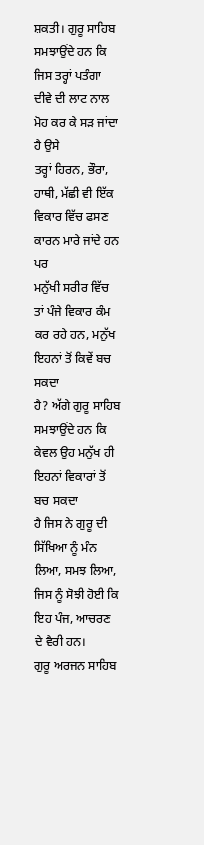ਸ਼ਕਤੀ। ਗੁਰੂ ਸਾਹਿਬ
ਸਮਝਾਉਂਦੇ ਹਨ ਕਿ ਜਿਸ ਤਰ੍ਹਾਂ ਪਤੰਗਾ ਦੀਵੇ ਦੀ ਲਾਟ ਨਾਲ ਮੋਹ ਕਰ ਕੇ ਸੜ ਜਾਂਦਾ ਹੈ ਉਸੇ
ਤਰ੍ਹਾਂ ਹਿਰਨ, ਭੌਰਾ, ਹਾਥੀ, ਮੱਛੀ ਵੀ ਇੱਕ ਵਿਕਾਰ ਵਿੱਚ ਫਸਣ ਕਾਰਨ ਮਾਰੇ ਜਾਂਦੇ ਹਨ ਪਰ
ਮਨੁੱਖੀ ਸਰੀਰ ਵਿੱਚ ਤਾਂ ਪੰਜੇ ਵਿਕਾਰ ਕੰਮ ਕਰ ਰਹੇ ਹਨ, ਮਨੁੱਖ ਇਹਨਾਂ ਤੋਂ ਕਿਵੇਂ ਬਚ ਸਕਦਾ
ਹੈ? ਅੱਗੇ ਗੁਰੂ ਸਾਹਿਬ ਸਮਝਾਉਂਦੇ ਹਨ ਕਿ ਕੇਵਲ ਉਹ ਮਨੁੱਖ ਹੀ ਇਹਨਾਂ ਵਿਕਾਰਾਂ ਤੋਂ ਬਚ ਸਕਦਾ
ਹੈ ਜਿਸ ਨੇ ਗੁਰੂ ਦੀ ਸਿੱਖਿਆ ਨੂੰ ਮੰਨ ਲਿਆ, ਸਮਝ ਲਿਆ, ਜਿਸ ਨੂੰ ਸੋਝੀ ਹੋਈ ਕਿ ਇਹ ਪੰਜ, ਆਚਰਣ
ਦੇ ਵੈਰੀ ਹਨ।
ਗੁਰੂ ਅਰਜਨ ਸਾਹਿਬ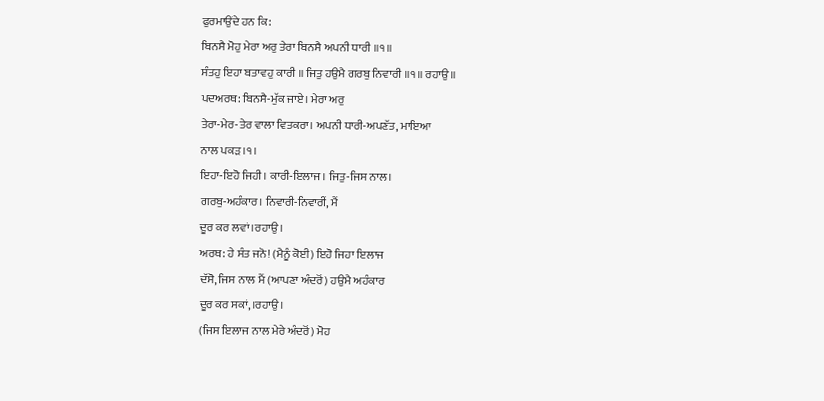ਫੁਰਮਾਉਂਦੇ ਹਨ ਕਿ:
ਬਿਨਸੈ ਮੋਹੁ ਮੇਰਾ ਅਰੁ ਤੇਰਾ ਬਿਨਸੈ ਅਪਨੀ ਧਾਰੀ ॥੧॥
ਸੰਤਹੁ ਇਹਾ ਬਤਾਵਹੁ ਕਾਰੀ ॥ ਜਿਤੁ ਹਉਮੈ ਗਰਬੁ ਨਿਵਾਰੀ ॥੧॥ ਰਹਾਉ ॥
ਪਦਅਰਥ: ਬਿਨਸੈ-ਮੁੱਕ ਜਾਏ। ਮੇਰਾ ਅਰੁ
ਤੇਰਾ-ਮੇਰ-ਤੇਰ ਵਾਲਾ ਵਿਤਕਰਾ। ਅਪਨੀ ਧਾਰੀ-ਅਪਣੱਤ, ਮਾਇਆ
ਨਾਲ ਪਕੜ।੧।
ਇਹਾ-ਇਹੋ ਜਿਹੀ। ਕਾਰੀ-ਇਲਾਜ। ਜਿਤੁ-ਜਿਸ ਨਾਲ।
ਗਰਬੁ-ਅਹੰਕਾਰ। ਨਿਵਾਰੀ-ਨਿਵਾਰੀਂ, ਮੈਂ
ਦੂਰ ਕਰ ਲਵਾਂ।ਰਹਾਉ।
ਅਰਥ: ਹੇ ਸੰਤ ਜਨੋ! (ਮੈਨੂੰ ਕੋਈ) ਇਹੋ ਜਿਹਾ ਇਲਾਜ
ਦੱਸੋ, ਜਿਸ ਨਾਲ ਮੈਂ (ਆਪਣਾ ਅੰਦਰੋਂ) ਹਉਮੈ ਅਹੰਕਾਰ
ਦੂਰ ਕਰ ਸਕਾਂ,।ਰਹਾਉ।
(ਜਿਸ ਇਲਾਜ ਨਾਲ ਮੇਰੇ ਅੰਦਰੋਂ) ਮੋਹ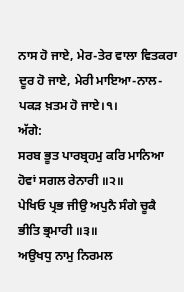ਨਾਸ ਹੋ ਜਾਏ, ਮੇਰ-ਤੇਰ ਵਾਲਾ ਵਿਤਕਰਾ ਦੂਰ ਹੋ ਜਾਏ, ਮੇਰੀ ਮਾਇਆ-ਨਾਲ-ਪਕੜ ਖ਼ਤਮ ਹੋ ਜਾਏ।੧।
ਅੱਗੇ:
ਸਰਬ ਭੂਤ ਪਾਰਬ੍ਰਹਮੁ ਕਰਿ ਮਾਨਿਆ
ਹੋਵਾਂ ਸਗਲ ਰੇਨਾਰੀ ॥੨॥
ਪੇਖਿਓ ਪ੍ਰਭ ਜੀਉ ਅਪੁਨੈ ਸੰਗੇ ਚੂਕੈ ਭੀਤਿ ਭ੍ਰਮਾਰੀ ॥੩॥
ਅਉਖਧੁ ਨਾਮੁ ਨਿਰਮਲ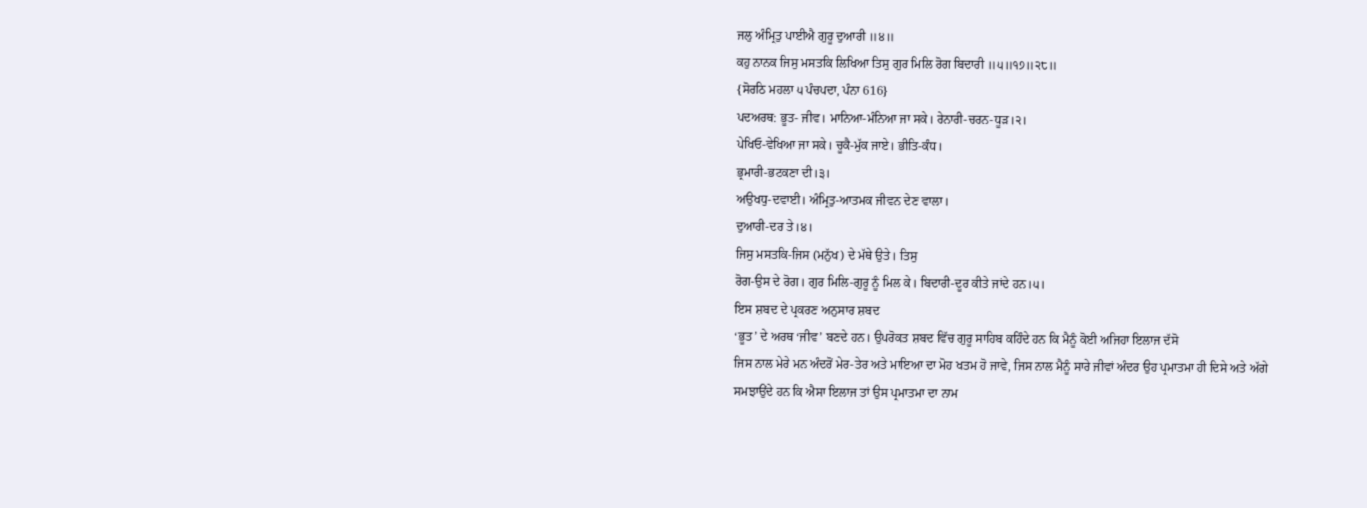ਜਲੁ ਅੰਮ੍ਰਿਤੁ ਪਾਈਐ ਗੁਰੂ ਦੁਆਰੀ ॥੪॥
ਕਹੁ ਨਾਨਕ ਜਿਸੁ ਮਸਤਕਿ ਲਿਖਿਆ ਤਿਸੁ ਗੁਰ ਮਿਲਿ ਰੋਗ ਬਿਦਾਰੀ ॥੫॥੧੭॥੨੮॥
{ਸੋਰਠਿ ਮਹਲਾ ੫ ਪੰਚਪਦਾ, ਪੰਨਾ 616}
ਪਦਅਰਥ: ਭੂਤ- ਜੀਵ। ਮਾਨਿਆ-ਮੰਨਿਆ ਜਾ ਸਕੇ। ਰੇਨਾਰੀ-ਚਰਨ-ਧੂੜ।੨।
ਪੇਖਿਓ-ਵੇਖਿਆ ਜਾ ਸਕੇ। ਚੂਕੈ-ਮੁੱਕ ਜਾਏ। ਭੀਤਿ-ਕੰਧ।
ਭ੍ਰਮਾਰੀ-ਭਟਕਣਾ ਦੀ।੩।
ਅਉਖਧੁ-ਦਵਾਈ। ਅੰਮ੍ਰਿਤੁ-ਆਤਮਕ ਜੀਵਨ ਦੇਣ ਵਾਲਾ।
ਦੁਆਰੀ-ਦਰ ਤੇ।੪।
ਜਿਸੁ ਮਸਤਕਿ-ਜਿਸ (ਮਨੁੱਖ) ਦੇ ਮੱਥੇ ਉਤੇ। ਤਿਸੁ
ਰੋਗ-ਉਸ ਦੇ ਰੋਗ। ਗੁਰ ਮਿਲਿ-ਗੁਰੂ ਨੂੰ ਮਿਲ ਕੇ। ਬਿਦਾਰੀ-ਦੂਰ ਕੀਤੇ ਜਾਂਦੇ ਹਨ।੫।
ਇਸ ਸ਼ਬਦ ਦੇ ਪ੍ਰਕਰਣ ਅਨੁਸਾਰ ਸ਼ਬਦ
‘ਭੂਤ’ ਦੇ ਅਰਥ ‘ਜੀਵ’ ਬਣਦੇ ਹਨ। ਉਪਰੋਕਤ ਸ਼ਬਦ ਵਿੱਚ ਗੁਰੂ ਸਾਹਿਬ ਕਹਿੰਦੇ ਹਨ ਕਿ ਮੈਨੂੰ ਕੋਈ ਅਜਿਹਾ ਇਲਾਜ ਦੱਸੋ
ਜਿਸ ਨਾਲ ਮੇਰੇ ਮਨ ਅੰਦਰੋਂ ਮੇਰ-ਤੇਰ ਅਤੇ ਮਾਇਆ ਦਾ ਮੋਹ ਖਤਮ ਹੋ ਜਾਵੇ, ਜਿਸ ਨਾਲ ਮੈਨੂੰ ਸਾਰੇ ਜੀਵਾਂ ਅੰਦਰ ਉਹ ਪ੍ਰਮਾਤਮਾ ਹੀ ਦਿਸੇ ਅਤੇ ਅੱਗੇ
ਸਮਝਾਉਂਦੇ ਹਨ ਕਿ ਐਸਾ ਇਲਾਜ ਤਾਂ ਉਸ ਪ੍ਰਮਾਤਮਾ ਦਾ ਨਾਮ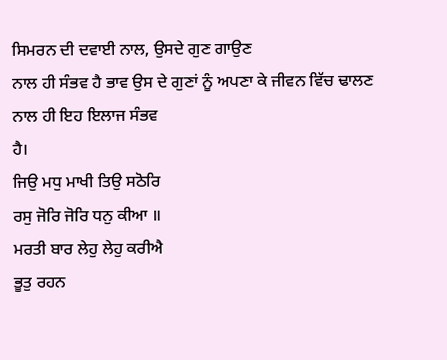ਸਿਮਰਨ ਦੀ ਦਵਾਈ ਨਾਲ, ਉਸਦੇ ਗੁਣ ਗਾਉਣ
ਨਾਲ ਹੀ ਸੰਭਵ ਹੈ ਭਾਵ ਉਸ ਦੇ ਗੁਣਾਂ ਨੂੰ ਅਪਣਾ ਕੇ ਜੀਵਨ ਵਿੱਚ ਢਾਲਣ ਨਾਲ ਹੀ ਇਹ ਇਲਾਜ ਸੰਭਵ
ਹੈ।
ਜਿਉ ਮਧੁ ਮਾਖੀ ਤਿਉ ਸਠੋਰਿ
ਰਸੁ ਜੋਰਿ ਜੋਰਿ ਧਨੁ ਕੀਆ ॥
ਮਰਤੀ ਬਾਰ ਲੇਹੁ ਲੇਹੁ ਕਰੀਐ
ਭੂਤੁ ਰਹਨ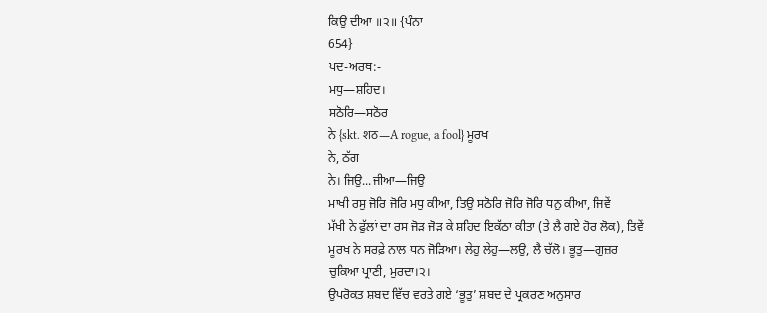ਕਿਉ ਦੀਆ ॥੨॥ {ਪੰਨਾ
654}
ਪਦ-ਅਰਥ:-
ਮਧੁ—ਸ਼ਹਿਦ।
ਸਠੋਰਿ—ਸਠੋਰ
ਨੇ {skt. शठ—A rogue, a fool} ਮੂਰਖ
ਨੇ, ਠੱਗ
ਨੇ। ਜਿਉ...ਜੀਆ—ਜਿਉ
ਮਾਖੀ ਰਸੁ ਜੋਰਿ ਜੋਰਿ ਮਧੁ ਕੀਆ, ਤਿਉ ਸਠੋਰਿ ਜੋਰਿ ਜੋਰਿ ਧਨੁ ਕੀਆ, ਜਿਵੇਂ
ਮੱਖੀ ਨੇ ਫੁੱਲਾਂ ਦਾ ਰਸ ਜੋੜ ਜੋੜ ਕੇ ਸ਼ਹਿਦ ਇਕੱਠਾ ਕੀਤਾ (ਤੇ ਲੈ ਗਏ ਹੋਰ ਲੋਕ), ਤਿਵੇਂ
ਮੂਰਖ ਨੇ ਸਰਫ਼ੇ ਨਾਲ ਧਨ ਜੋੜਿਆ। ਲੇਹੁ ਲੇਹੁ—ਲਉ, ਲੈ ਚੱਲੋ। ਭੂਤੁ—ਗੁਜ਼ਰ
ਚੁਕਿਆ ਪ੍ਰਾਣੀ, ਮੁਰਦਾ।੨।
ਉਪਰੋਕਤ ਸ਼ਬਦ ਵਿੱਚ ਵਰਤੇ ਗਏ ‘ਭੂਤੁ’ ਸ਼ਬਦ ਦੇ ਪ੍ਰਕਰਣ ਅਨੁਸਾਰ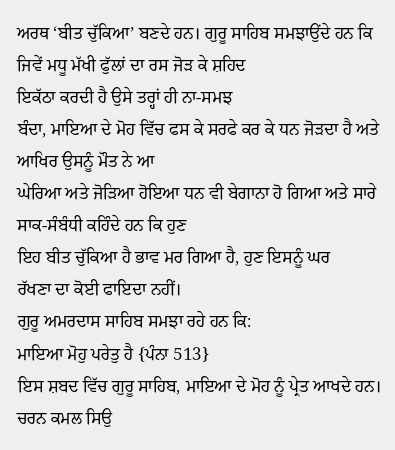ਅਰਥ ‘ਬੀਤ ਚੁੱਕਿਆ’ ਬਣਦੇ ਹਨ। ਗੁਰੂ ਸਾਹਿਬ ਸਮਝਾਉਂਦੇ ਹਨ ਕਿ ਜਿਵੇਂ ਮਧੂ ਮੱਖੀ ਫੁੱਲਾਂ ਦਾ ਰਸ ਜੋੜ ਕੇ ਸ਼ਹਿਦ
ਇਕੱਠਾ ਕਰਦੀ ਹੈ ਉਸੇ ਤਰ੍ਹਾਂ ਹੀ ਨਾ-ਸਮਝ
ਬੰਦਾ, ਮਾਇਆ ਦੇ ਮੋਹ ਵਿੱਚ ਫਸ ਕੇ ਸਰਫੇ ਕਰ ਕੇ ਧਨ ਜੋੜਦਾ ਹੈ ਅਤੇ ਆਖਿਰ ਉਸਨੂੰ ਮੌਤ ਨੇ ਆ
ਘੇਰਿਆ ਅਤੇ ਜੋੜਿਆ ਹੋਇਆ ਧਨ ਵੀ ਬੇਗਾਨਾ ਹੋ ਗਿਆ ਅਤੇ ਸਾਰੇ ਸਾਕ-ਸੰਬੰਧੀ ਕਹਿੰਦੇ ਹਨ ਕਿ ਹੁਣ
ਇਹ ਬੀਤ ਚੁੱਕਿਆ ਹੈ ਭਾਵ ਮਰ ਗਿਆ ਹੈ, ਹੁਣ ਇਸਨੂੰ ਘਰ
ਰੱਖਣਾ ਦਾ ਕੋਈ ਫਾਇਦਾ ਨਹੀਂ।
ਗੁਰੂ ਅਮਰਦਾਸ ਸਾਹਿਬ ਸਮਝਾ ਰਹੇ ਹਨ ਕਿ:
ਮਾਇਆ ਮੋਹੁ ਪਰੇਤੁ ਹੈ {ਪੰਨਾ 513}
ਇਸ ਸ਼ਬਦ ਵਿੱਚ ਗੁਰੂ ਸਾਹਿਬ, ਮਾਇਆ ਦੇ ਮੋਹ ਨੂੰ ਪ੍ਰੇਤ ਆਖਦੇ ਹਨ।
ਚਰਨ ਕਮਲ ਸਿਉ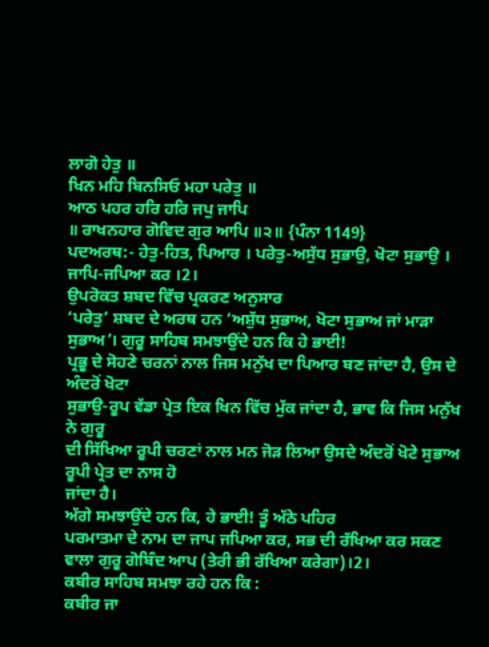ਲਾਗੋ ਹੇਤੁ ॥
ਖਿਨ ਮਹਿ ਬਿਨਸਿਓ ਮਹਾ ਪਰੇਤੁ ॥
ਆਠ ਪਹਰ ਹਰਿ ਹਰਿ ਜਪੁ ਜਾਪਿ
॥ ਰਾਖਨਹਾਰ ਗੋਵਿਦ ਗੁਰ ਆਪਿ ॥੨॥ {ਪੰਨਾ 1149}
ਪਦਅਰਥ:- ਹੇਤੁ-ਹਿਤ, ਪਿਆਰ । ਪਰੇਤੁ-ਅਸੁੱਧ ਸੁਭਾਉ, ਖੋਟਾ ਸੁਭਾਉ । ਜਾਪਿ-ਜਪਿਆ ਕਰ ।2।
ਉਪਰੋਕਤ ਸ਼ਬਦ ਵਿੱਚ ਪ੍ਰਕਰਣ ਅਨੁਸਾਰ
‘ਪਰੇਤੁ’ ਸ਼ਬਦ ਦੇ ਅਰਥ ਹਨ ‘ਅਸ਼ੁੱਧ ਸੁਭਾਅ, ਖੋਟਾ ਸੁਭਾਅ ਜਾਂ ਮਾੜਾ ਸੁਭਾਅ’। ਗੁਰੂ ਸਾਹਿਬ ਸਮਝਾਉਂਦੇ ਹਨ ਕਿ ਹੇ ਭਾਈ!
ਪ੍ਰਭੂ ਦੇ ਸੋਹਣੇ ਚਰਨਾਂ ਨਾਲ ਜਿਸ ਮਨੁੱਖ ਦਾ ਪਿਆਰ ਬਣ ਜਾਂਦਾ ਹੈ, ਉਸ ਦੇ ਅੰਦਰੋਂ ਖੋਟਾ
ਸੁਭਾਉ-ਰੂਪ ਵੱਡਾ ਪ੍ਰੇਤ ਇਕ ਖਿਨ ਵਿੱਚ ਮੁੱਕ ਜਾਂਦਾ ਹੈ, ਭਾਵ ਕਿ ਜਿਸ ਮਨੁੱਖ ਨੇ ਗੁਰੂ
ਦੀ ਸਿੱਖਿਆ ਰੂਪੀ ਚਰਣਾਂ ਨਾਲ ਮਨ ਜੋੜ ਲਿਆ ਉਸਦੇ ਅੰਦਰੋਂ ਖੋਟੇ ਸੁਭਾਅ ਰੂਪੀ ਪ੍ਰੇਤ ਦਾ ਨਾਸ ਹੋ
ਜਾਂਦਾ ਹੈ।
ਅੱਗੇ ਸਮਝਾਉਂਦੇ ਹਨ ਕਿ, ਹੇ ਭਾਈ! ਤੂੰ ਅੱਠੇ ਪਹਿਰ
ਪਰਮਾਤਮਾ ਦੇ ਨਾਮ ਦਾ ਜਾਪ ਜਪਿਆ ਕਰ, ਸਭ ਦੀ ਰੱਖਿਆ ਕਰ ਸਕਣ ਵਾਲਾ ਗੁਰੂ ਗੋਬਿੰਦ ਆਪ (ਤੇਰੀ ਭੀ ਰੱਖਿਆ ਕਰੇਗਾ)।2।
ਕਬੀਰ ਸਾਹਿਬ ਸਮਝਾ ਰਹੇ ਹਨ ਕਿ :
ਕਬੀਰ ਜਾ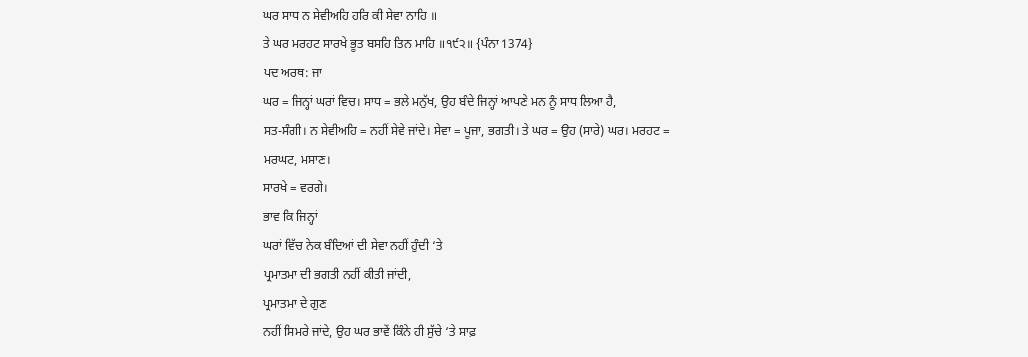ਘਰ ਸਾਧ ਨ ਸੇਵੀਅਹਿ ਹਰਿ ਕੀ ਸੇਵਾ ਨਾਹਿ ॥
ਤੇ ਘਰ ਮਰਹਟ ਸਾਰਖੇ ਭੂਤ ਬਸਹਿ ਤਿਨ ਮਾਹਿ ॥੧੯੨॥ {ਪੰਨਾ 1374}
ਪਦ ਅਰਥ: ਜਾ
ਘਰ = ਜਿਨ੍ਹਾਂ ਘਰਾਂ ਵਿਚ। ਸਾਧ = ਭਲੇ ਮਨੁੱਖ, ਉਹ ਬੰਦੇ ਜਿਨ੍ਹਾਂ ਆਪਣੇ ਮਨ ਨੂੰ ਸਾਧ ਲਿਆ ਹੈ,
ਸਤ-ਸੰਗੀ। ਨ ਸੇਵੀਅਹਿ = ਨਹੀਂ ਸੇਵੇ ਜਾਂਦੇ। ਸੇਵਾ = ਪੂਜਾ, ਭਗਤੀ। ਤੇ ਘਰ = ਉਹ (ਸਾਰੇ) ਘਰ। ਮਰਹਟ =
ਮਰਘਟ, ਮਸਾਣ।
ਸਾਰਖੇ = ਵਰਗੇ।
ਭਾਵ ਕਿ ਜਿਨ੍ਹਾਂ
ਘਰਾਂ ਵਿੱਚ ਨੇਕ ਬੰਦਿਆਂ ਦੀ ਸੇਵਾ ਨਹੀਂ ਹੁੰਦੀ ‘ਤੇ
ਪ੍ਰਮਾਤਮਾ ਦੀ ਭਗਤੀ ਨਹੀਂ ਕੀਤੀ ਜਾਂਦੀ,
ਪ੍ਰਮਾਤਮਾ ਦੇ ਗੁਣ
ਨਹੀਂ ਸਿਮਰੇ ਜਾਂਦੇ, ਉਹ ਘਰ ਭਾਵੇਂ ਕਿੰਨੇ ਹੀ ਸੁੱਚੇ ‘ਤੇ ਸਾਫ਼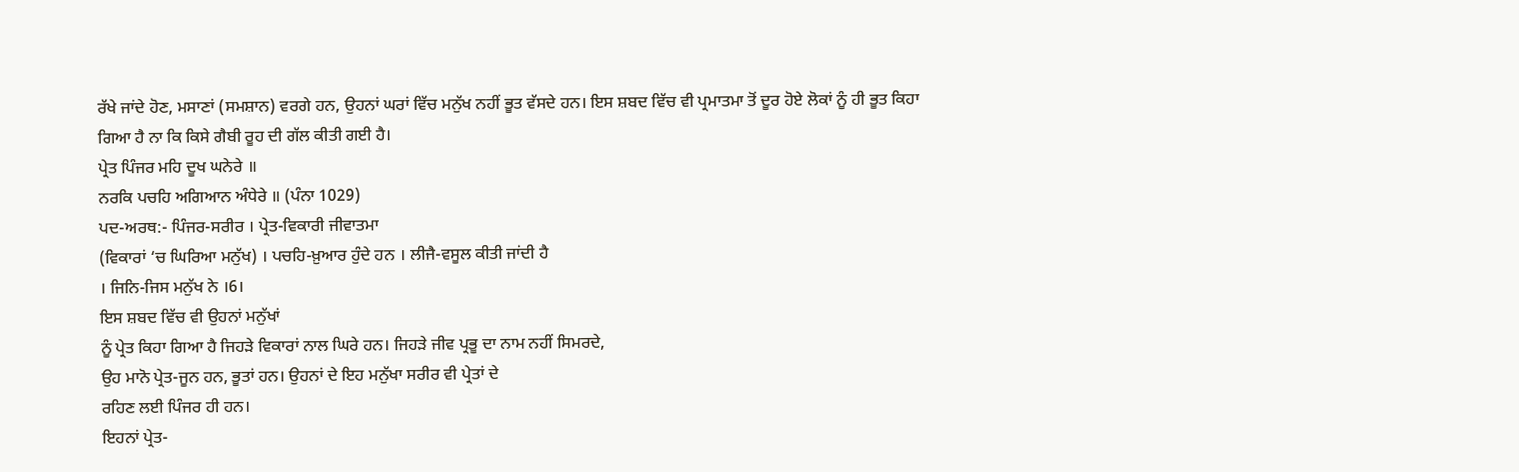ਰੱਖੇ ਜਾਂਦੇ ਹੋਣ, ਮਸਾਣਾਂ (ਸਮਸ਼ਾਨ) ਵਰਗੇ ਹਨ, ਉਹਨਾਂ ਘਰਾਂ ਵਿੱਚ ਮਨੁੱਖ ਨਹੀਂ ਭੂਤ ਵੱਸਦੇ ਹਨ। ਇਸ ਸ਼ਬਦ ਵਿੱਚ ਵੀ ਪ੍ਰਮਾਤਮਾ ਤੋਂ ਦੂਰ ਹੋਏ ਲੋਕਾਂ ਨੂੰ ਹੀ ਭੂਤ ਕਿਹਾ
ਗਿਆ ਹੈ ਨਾ ਕਿ ਕਿਸੇ ਗੈਬੀ ਰੂਹ ਦੀ ਗੱਲ ਕੀਤੀ ਗਈ ਹੈ।
ਪ੍ਰੇਤ ਪਿੰਜਰ ਮਹਿ ਦੂਖ ਘਨੇਰੇ ॥
ਨਰਕਿ ਪਚਹਿ ਅਗਿਆਨ ਅੰਧੇਰੇ ॥ (ਪੰਨਾ 1029)
ਪਦ-ਅਰਥ:- ਪਿੰਜਰ-ਸਰੀਰ । ਪ੍ਰੇਤ-ਵਿਕਾਰੀ ਜੀਵਾਤਮਾ
(ਵਿਕਾਰਾਂ ‘ਚ ਘਿਰਿਆ ਮਨੁੱਖ) । ਪਚਹਿ-ਖ਼ੁਆਰ ਹੁੰਦੇ ਹਨ । ਲੀਜੈ-ਵਸੂਲ ਕੀਤੀ ਜਾਂਦੀ ਹੈ
। ਜਿਨਿ-ਜਿਸ ਮਨੁੱਖ ਨੇ ।6।
ਇਸ ਸ਼ਬਦ ਵਿੱਚ ਵੀ ਉਹਨਾਂ ਮਨੁੱਖਾਂ
ਨੂੰ ਪ੍ਰੇਤ ਕਿਹਾ ਗਿਆ ਹੈ ਜਿਹੜੇ ਵਿਕਾਰਾਂ ਨਾਲ ਘਿਰੇ ਹਨ। ਜਿਹੜੇ ਜੀਵ ਪ੍ਰਭੂ ਦਾ ਨਾਮ ਨਹੀਂ ਸਿਮਰਦੇ,
ਉਹ ਮਾਨੋ ਪ੍ਰੇਤ-ਜੂਨ ਹਨ, ਭੂਤਾਂ ਹਨ। ਉਹਨਾਂ ਦੇ ਇਹ ਮਨੁੱਖਾ ਸਰੀਰ ਵੀ ਪ੍ਰੇਤਾਂ ਦੇ
ਰਹਿਣ ਲਈ ਪਿੰਜਰ ਹੀ ਹਨ।
ਇਹਨਾਂ ਪ੍ਰੇਤ-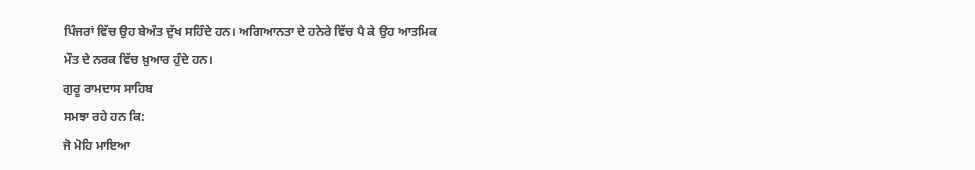ਪਿੰਜਰਾਂ ਵਿੱਚ ਉਹ ਬੇਅੰਤ ਦੁੱਖ ਸਹਿੰਦੇ ਹਨ। ਅਗਿਆਨਤਾ ਦੇ ਹਨੇਰੇ ਵਿੱਚ ਪੈ ਕੇ ਉਹ ਆਤਮਿਕ
ਮੌਤ ਦੇ ਨਰਕ ਵਿੱਚ ਖ਼ੁਆਰ ਹੁੰਦੇ ਹਨ।
ਗੁਰੂ ਰਾਮਦਾਸ ਸਾਹਿਬ
ਸਮਝਾ ਰਹੇ ਹਨ ਕਿ:
ਜੋ ਮੋਹਿ ਮਾਇਆ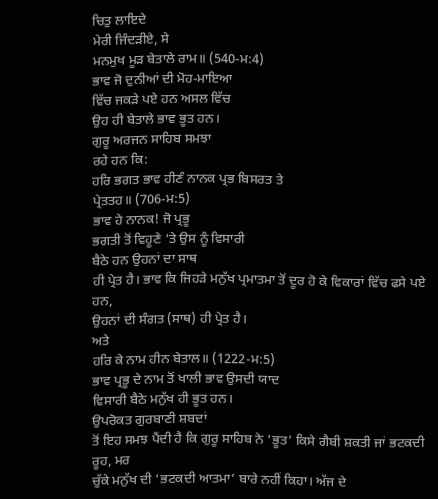ਚਿਤੁ ਲਾਇਦੇ
ਮੇਰੀ ਜਿੰਦੜੀਏ, ਸੇ
ਮਨਮੁਖ ਮੂੜ ਬੇਤਾਲੇ ਰਾਮ॥ (540-ਮ:4)
ਭਾਵ ਜੋ ਦੁਨੀਆਂ ਦੀ ਮੋਹ-ਮਾਇਆ
ਵਿੱਚ ਜਕੜੇ ਪਏ ਹਨ ਅਸਲ ਵਿੱਚ
ਉਹ ਹੀ ਬੇਤਾਲੇ ਭਾਵ ਭੂਤ ਹਨ।
ਗੁਰੂ ਅਰਜਨ ਸਾਹਿਬ ਸਮਝਾ
ਰਹੇ ਹਨ ਕਿ:
ਹਰਿ ਭਗਤ ਭਾਵ ਹੀਣੰ ਨਾਨਕ ਪ੍ਰਭ ਬਿਸਰਤ ਤੇ
ਪ੍ਰੇਤਤਹ॥ (706-ਮ:5)
ਭਾਵ ਹੇ ਨਾਨਕ! ਜੋ ਪ੍ਰਭੂ
ਭਗਤੀ ਤੋਂ ਵਿਹੂਣੇ ‘ਤੇ ਉਸ ਨੂੰ ਵਿਸਾਰੀ
ਬੈਠੇ ਹਨ ਉਹਨਾਂ ਦਾ ਸਾਥ
ਹੀ ਪ੍ਰੇਤ ਹੈ। ਭਾਵ ਕਿ ਜਿਹੜੇ ਮਨੁੱਖ ਪ੍ਰਮਾਤਮਾ ਤੋਂ ਦੂਰ ਹੋ ਕੇ ਵਿਕਾਰਾਂ ਵਿੱਚ ਫਸੇ ਪਏ ਹਨ,
ਉਹਨਾਂ ਦੀ ਸੰਗਤ (ਸਾਥ) ਹੀ ਪ੍ਰੇਤ ਹੈ।
ਅਤੇ
ਹਰਿ ਕੇ ਨਾਮ ਹੀਨ ਬੇਤਾਲ॥ (1222-ਮ:5)
ਭਾਵ ਪ੍ਰਭੂ ਦੇ ਨਾਮ ਤੋਂ ਖਾਲੀ ਭਾਵ ਉਸਦੀ ਯਾਦ
ਵਿਸਾਰੀ ਬੈਠੇ ਮਨੁੱਖ ਹੀ ਭੂਤ ਹਨ।
ਉਪਰੋਕਤ ਗੁਰਬਾਣੀ ਸ਼ਬਦਾਂ
ਤੋਂ ਇਹ ਸਮਝ ਪੈਂਦੀ ਹੈ ਕਿ ਗੁਰੂ ਸਾਹਿਬ ਨੇ ‘ਭੂਤ’ ਕਿਸੇ ਗੈਬੀ ਸ਼ਕਤੀ ਜਾਂ ਭਟਕਦੀ ਰੂਹ, ਮਰ
ਚੁੱਕੇ ਮਨੁੱਖ ਦੀ ‘ਭਟਕਦੀ ਆਤਮਾ’ ਬਾਰੇ ਨਹੀਂ ਕਿਹਾ। ਅੱਜ ਦੇ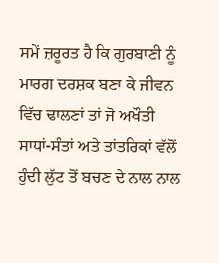ਸਮੇਂ ਜ਼ਰੂਰਤ ਹੈ ਕਿ ਗੁਰਬਾਣੀ ਨੂੰ
ਮਾਰਗ ਦਰਸ਼ਕ ਬਣਾ ਕੇ ਜੀਵਨ ਵਿੱਚ ਢਾਲਣਾਂ ਤਾਂ ਜੋ ਅਖੌਤੀ ਸਾਧਾਂ-ਸੰਤਾਂ ਅਤੇ ਤਾਂਤਰਿਕਾਂ ਵੱਲੋਂ
ਹੁੰਦੀ ਲੁੱਟ ਤੋਂ ਬਚਣ ਦੇ ਨਾਲ ਨਾਲ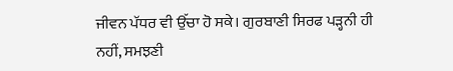ਜੀਵਨ ਪੱਧਰ ਵੀ ਉੱਚਾ ਹੋ ਸਕੇ। ਗੁਰਬਾਣੀ ਸਿਰਫ ਪੜ੍ਹਨੀ ਹੀ
ਨਹੀਂ, ਸਮਝਣੀ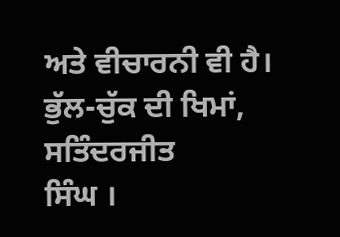ਅਤੇ ਵੀਚਾਰਨੀ ਵੀ ਹੈ।
ਭੁੱਲ-ਚੁੱਕ ਦੀ ਖਿਮਾਂ,
ਸਤਿੰਦਰਜੀਤ
ਸਿੰਘ ।